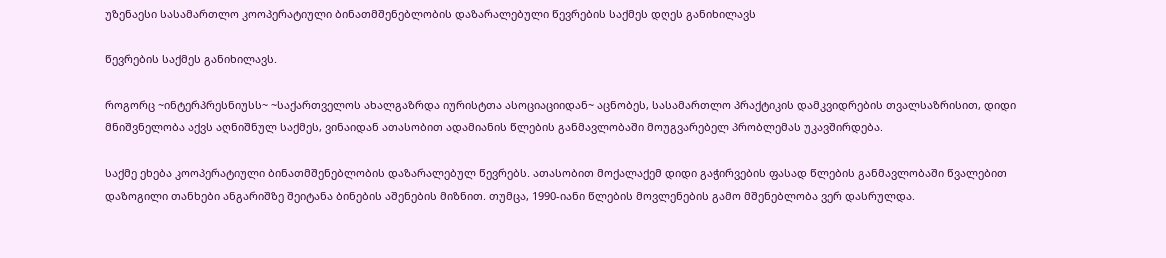უზენაესი სასამართლო კოოპერატიული ბინათმშენებლობის დაზარალებული წევრების საქმეს დღეს განიხილავს

წევრების საქმეს განიხილავს.

როგორც ~ინტერპრესნიუსს~ ~საქართველოს ახალგაზრდა იურისტთა ასოციაციიდან~ აცნობეს, სასამართლო პრაქტიკის დამკვიდრების თვალსაზრისით, დიდი მნიშვნელობა აქვს აღნიშნულ საქმეს, ვინაიდან ათასობით ადამიანის წლების განმავლობაში მოუგვარებელ პრობლემას უკავშირდება.

საქმე ეხება კოოპერატიული ბინათმშენებლობის დაზარალებულ წევრებს. ათასობით მოქალაქემ დიდი გაჭირვების ფასად წლების განმავლობაში წვალებით დაზოგილი თანხები ანგარიშზე შეიტანა ბინების აშენების მიზნით. თუმცა, 1990-იანი წლების მოვლენების გამო მშენებლობა ვერ დასრულდა.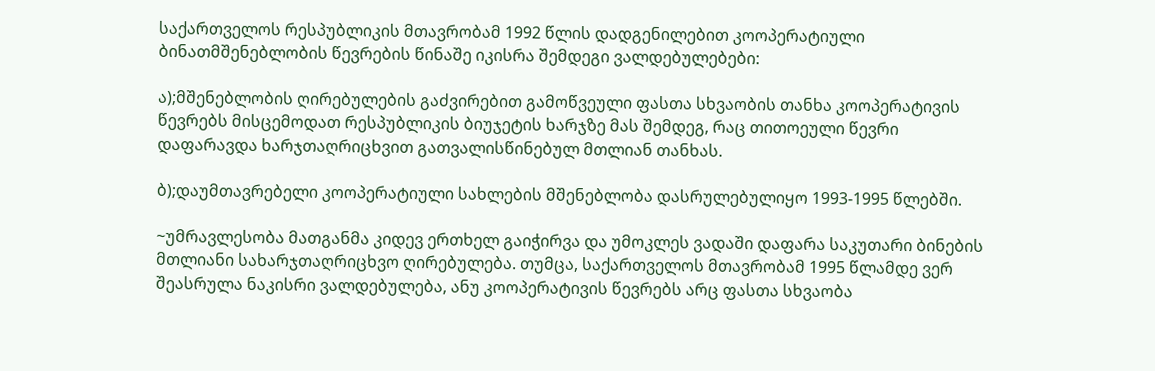საქართველოს რესპუბლიკის მთავრობამ 1992 წლის დადგენილებით კოოპერატიული ბინათმშენებლობის წევრების წინაშე იკისრა შემდეგი ვალდებულებები:

ა);მშენებლობის ღირებულების გაძვირებით გამოწვეული ფასთა სხვაობის თანხა კოოპერატივის წევრებს მისცემოდათ რესპუბლიკის ბიუჯეტის ხარჯზე მას შემდეგ, რაც თითოეული წევრი დაფარავდა ხარჯთაღრიცხვით გათვალისწინებულ მთლიან თანხას.

ბ);დაუმთავრებელი კოოპერატიული სახლების მშენებლობა დასრულებულიყო 1993-1995 წლებში.

~უმრავლესობა მათგანმა კიდევ ერთხელ გაიჭირვა და უმოკლეს ვადაში დაფარა საკუთარი ბინების მთლიანი სახარჯთაღრიცხვო ღირებულება. თუმცა, საქართველოს მთავრობამ 1995 წლამდე ვერ შეასრულა ნაკისრი ვალდებულება, ანუ კოოპერატივის წევრებს არც ფასთა სხვაობა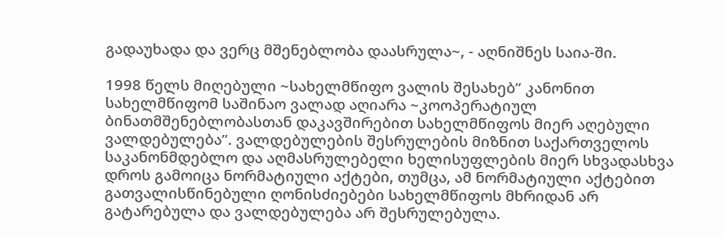გადაუხადა და ვერც მშენებლობა დაასრულა~, - აღნიშნეს საია-ში.

1998 წელს მიღებული ~სახელმწიფო ვალის შესახებ’’ კანონით სახელმწიფომ საშინაო ვალად აღიარა ~კოოპერატიულ ბინათმშენებლობასთან დაკავშირებით სახელმწიფოს მიერ აღებული ვალდებულება’’. ვალდებულების შესრულების მიზნით საქართველოს საკანონმდებლო და აღმასრულებელი ხელისუფლების მიერ სხვადასხვა დროს გამოიცა ნორმატიული აქტები, თუმცა, ამ ნორმატიული აქტებით გათვალისწინებული ღონისძიებები სახელმწიფოს მხრიდან არ გატარებულა და ვალდებულება არ შესრულებულა.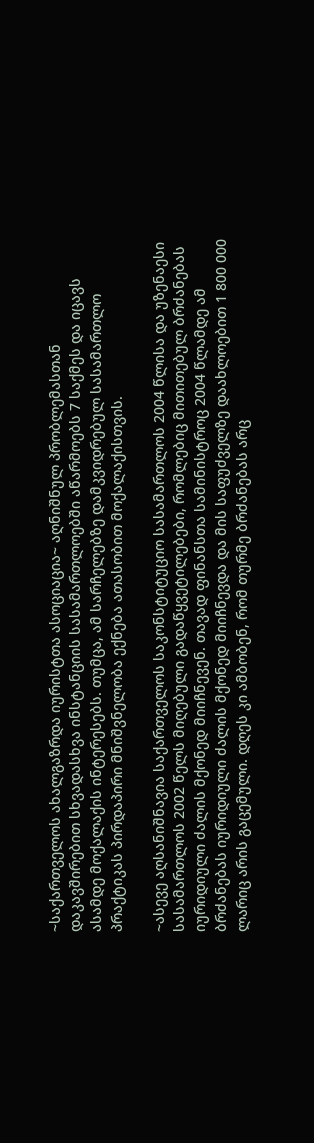~საქართველოს ახალგაზრდა იურისტთა ასოციაცია~ აღნიშნულ პრობლემასთან დაკავშირებით სხვადასხვა ინსტანციის სასამართლოებში აწარმოებს 7 საქმეს და იცავს ასამდე მოქალაქის ინტერესებს. თუმცა, ამ სარჩელებზე დამკვიდრებულ სასამართლო პრაქტიკას პირდაპირი მნიშვნელობა ექნება ათასობით მოქალაქისთვის.

~ასევე აღსანიშნავია საქართველოს საკონსტიტუციო სასამართლოს 2004 წლისა და უზენაესი სასამართლოს 2002 წელს მიღებული გადაწყვეტილებები, რომლებიც მითითებულ ბრძანებას იურიდიული ძალის მქონედ მიიჩნევენ. თავად ფინანსთა სამინისტროც 2004 წლამდე ამ ბრძანებას იურიდიული ძალის მქონედ მიიჩნევდა და მის საფუძველზე დაახლოებით 1 800 000 ლარიც არის გაცემული. დღეს კი ამბობენ, რომ თურმე ბრძანებას არც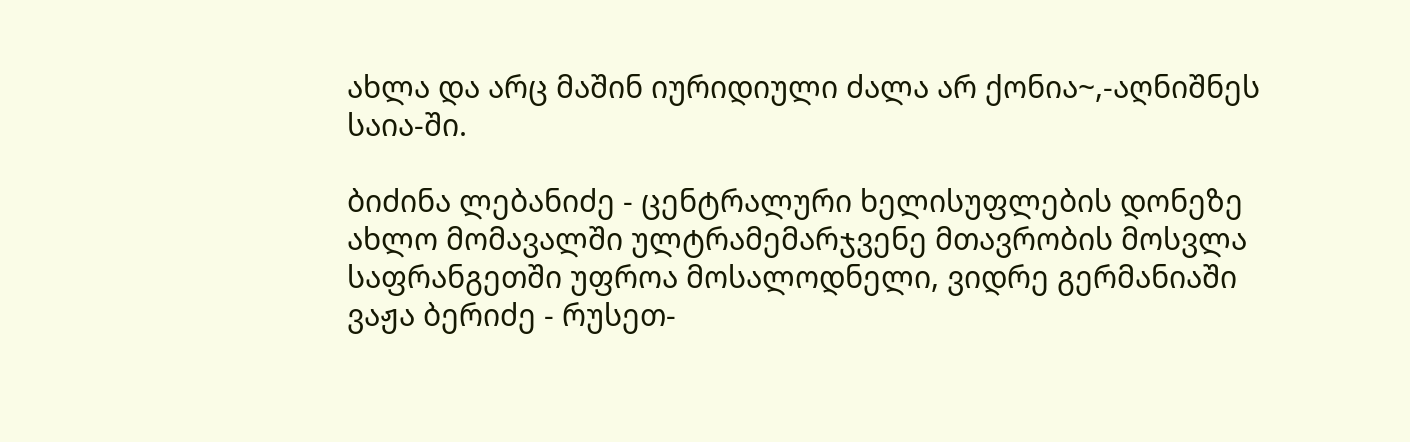ახლა და არც მაშინ იურიდიული ძალა არ ქონია~,-აღნიშნეს საია-ში.

ბიძინა ლებანიძე - ცენტრალური ხელისუფლების დონეზე ახლო მომავალში ულტრამემარჯვენე მთავრობის მოსვლა საფრანგეთში უფროა მოსალოდნელი, ვიდრე გერმანიაში
ვაჟა ბერიძე - რუსეთ-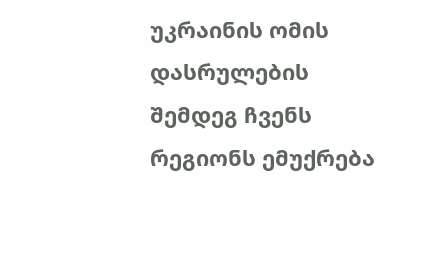უკრაინის ომის დასრულების შემდეგ ჩვენს რეგიონს ემუქრება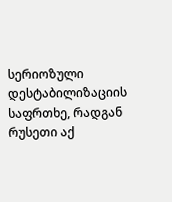სერიოზული დესტაბილიზაციის საფრთხე, რადგან რუსეთი აქ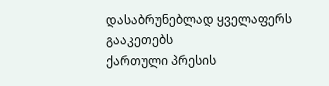დასაბრუნებლად ყველაფერს გააკეთებს
ქართული პრესის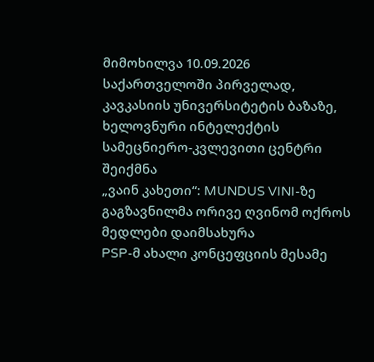მიმოხილვა 10.09.2026
საქართველოში პირველად, კავკასიის უნივერსიტეტის ბაზაზე, ხელოვნური ინტელექტის სამეცნიერო-კვლევითი ცენტრი შეიქმნა
„ვაინ კახეთი“: MUNDUS VINI-ზე გაგზავნილმა ორივე ღვინომ ოქროს მედლები დაიმსახურა
PSP-მ ახალი კონცეფციის მესამე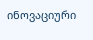ინოვაციური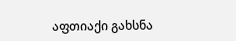აფთიაქი გახსნა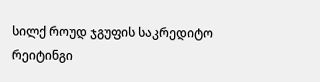სილქ როუდ ჯგუფის საკრედიტო რეიტინგი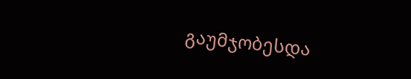გაუმჯობესდა